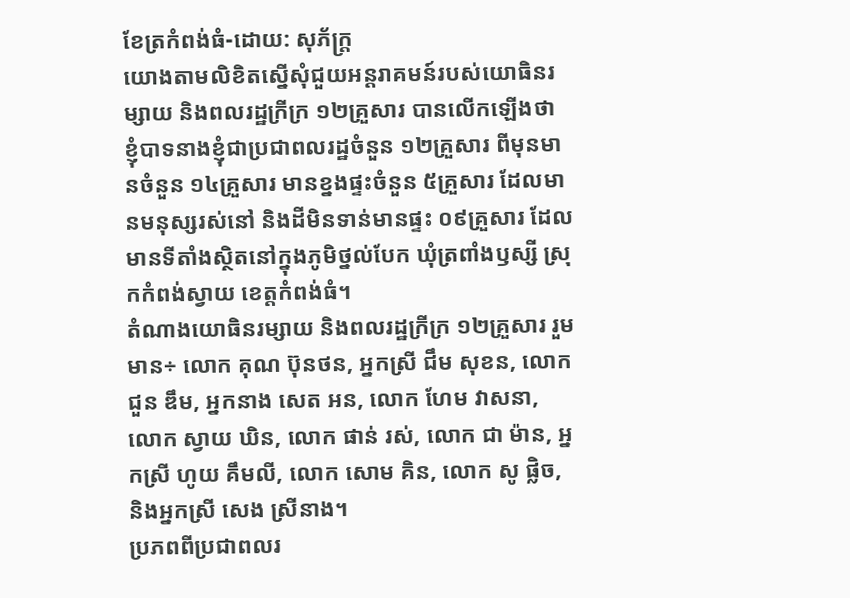ខែត្រកំពង់ធំ-ដោយ: សុភ័ក្ត្រ
យោងតាមលិខិតស្នើសុំជួយអន្តរាគមន៍របស់យោធិនរម្សាយ និងពលរដ្ឋក្រីក្រ ១២គ្រួសារ បានលើកឡើងថា ខ្ញុំបាទនាងខ្ញុំជាប្រជាពលរដ្ឋចំនួន ១២គ្រួសារ ពីមុនមានចំនួន ១៤គ្រួសារ មានខ្នងផ្ទះចំនួន ៥គ្រួសារ ដែលមានមនុស្សរស់នៅ និងដីមិនទាន់មានផ្ទះ ០៩គ្រួសារ ដែលមានទីតាំងស្ថិតនៅក្នុងភូមិថ្នល់បែក ឃុំត្រពាំងឫស្សី ស្រុកកំពង់ស្វាយ ខេត្តកំពង់ធំ។
តំណាងយោធិនរម្សាយ និងពលរដ្ឋក្រីក្រ ១២គ្រួសារ រួមមាន÷ លោក គុណ ប៊ុនថន, អ្នកស្រី ជឹម សុខន, លោក ជួន ឌឹម, អ្នកនាង សេត អន, លោក ហែម វាសនា, លោក ស្វាយ ឃិន, លោក ផាន់ រស់, លោក ជា ម៉ាន, អ្នកស្រី ហូយ គឹមលី, លោក សោម គិន, លោក សូ ផ្លិច, និងអ្នកស្រី សេង ស្រីនាង។
ប្រភពពីប្រជាពលរ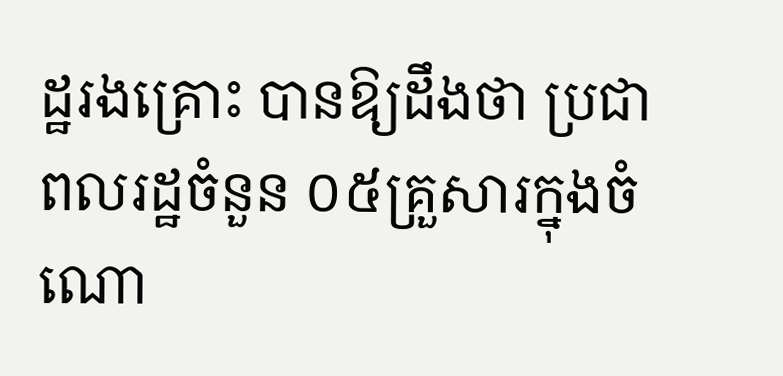ដ្ឋរងគ្រោះ បានឱ្យដឹងថា ប្រជាពលរដ្ឋចំនួន ០៥គ្រួសារក្នុងចំណោ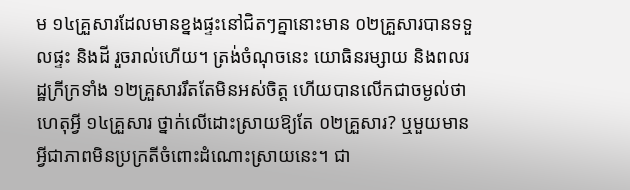ម ១៤គ្រួសារដែលមានខ្នងផ្ទះនៅជិតៗគ្នានោះមាន ០២គ្រួសារបានទទួលផ្ទះ និងដី រួចរាល់ហើយ។ ត្រង់ចំណុចនេះ យោធិនរម្សាយ និងពលរដ្ឋក្រីក្រទាំង ១២គ្រួសាររឹតតែមិនអស់ចិត្ត ហើយបានលើកជាចម្ងល់ថា ហេតុអ្វី ១៤គ្រួសារ ថ្នាក់លើដោះស្រាយឱ្យតែ ០២គ្រួសារ? ឬមួយមានអ្វីជាភាពមិនប្រក្រតីចំពោះដំណោះស្រាយនេះ។ ជា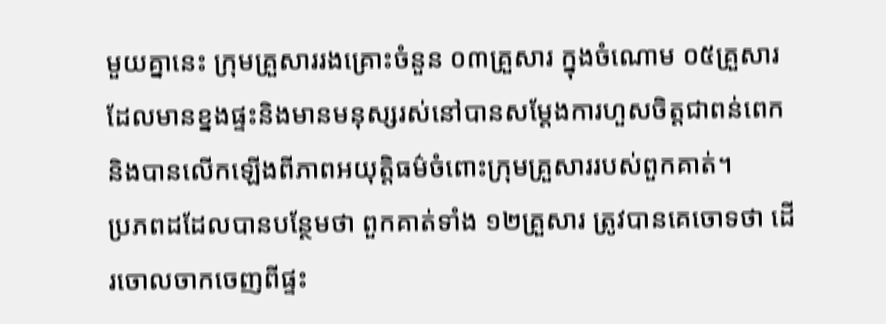មួយគ្នានេះ ក្រុមគ្រួសាររងគ្រោះចំនួន ០៣គ្រួសារ ក្នុងចំណោម ០៥គ្រួសារដែលមានខ្នងផ្ទះនិងមានមនុស្សរស់នៅបានសម្តែងការហួសចិត្តជាពន់ពេក និងបានលើកឡើងពីភាពអយុត្តិធម៌ចំពោះក្រុមគ្រួសាររបស់ពួកគាត់។
ប្រភពដដែលបានបន្ថែមថា ពួកគាត់ទាំង ១២គ្រួសារ ត្រូវបានគេចោទថា ដើរចោលចាកចេញពីផ្ទះ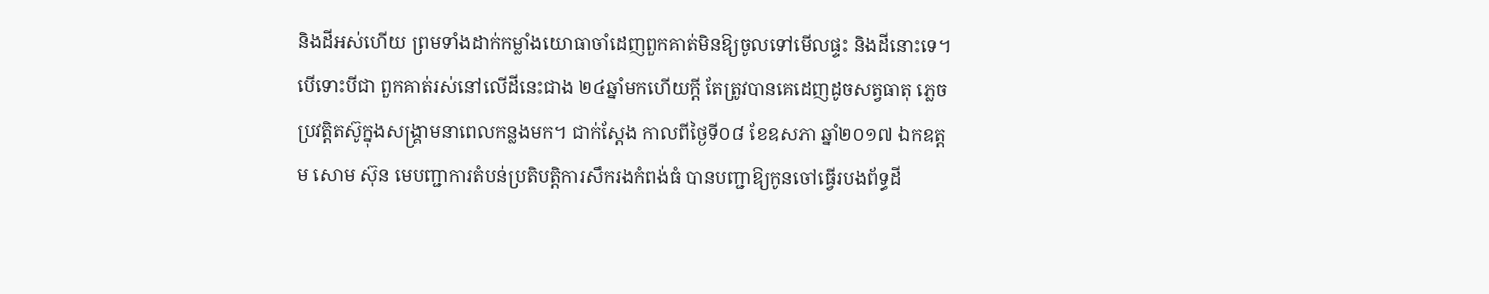និងដីអស់ហើយ ព្រមទាំងដាក់កម្លាំងយោធាចាំដេញពួកគាត់មិនឱ្យចូលទៅមើលផ្ទះ និងដីនោះទេ។ បើទោះបីជា ពួកគាត់រស់នៅលើដីនេះជាង ២៤ឆ្នាំមកហើយក្តី តែត្រូវបានគេដេញដូចសត្វធាតុ ភ្លេចប្រវត្តិតស៊ូក្នុងសង្គ្រាមនាពេលកន្លងមក។ ជាក់ស្ដែង កាលពីថ្ងៃទី០៨ ខែឧសភា ឆ្នាំ២០១៧ ឯកឧត្តម សោម ស៊ុន មេបញ្ជាការតំបន់ប្រតិបត្តិការសឹករងកំពង់ធំ បានបញ្ជាឱ្យកូនចៅធ្វើរបងព័ទ្ធដី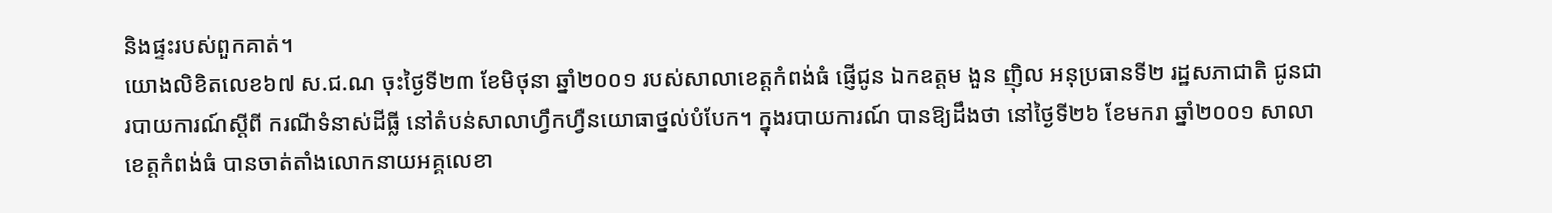និងផ្ទះរបស់ពួកគាត់។
យោងលិខិតលេខ៦៧ ស.ជ.ណ ចុះថ្ងៃទី២៣ ខែមិថុនា ឆ្នាំ២០០១ របស់សាលាខេត្តកំពង់ធំ ផ្ញើជូន ឯកឧត្តម ងួន ញ៉ិល អនុប្រធានទី២ រដ្ឋសភាជាតិ ជូនជារបាយការណ៍ស្តីពី ករណីទំនាស់ដីធ្លី នៅតំបន់សាលាហ្វឹកហ្វឺនយោធាថ្នល់បំបែក។ ក្នុងរបាយការណ៍ បានឱ្យដឹងថា នៅថ្ងៃទី២៦ ខែមករា ឆ្នាំ២០០១ សាលាខេត្តកំពង់ធំ បានចាត់តាំងលោកនាយអគ្គលេខា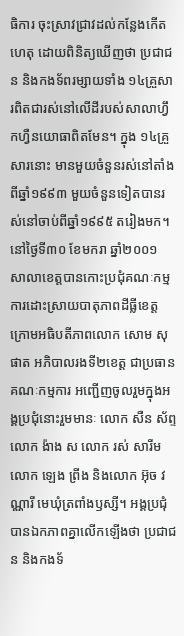ធិការ ចុះស្រាវជ្រាវដល់កន្លែងកើតហេតុ ដោយពិនិត្យឃើញថា ប្រជាជន និងកងទ័ពរម្សាយទាំង ១៤គ្រួសារពិតជារស់នៅលើដីរបស់សាលាហ្វឹកហ្វឺនយោធាពិតមែន។ ក្នុង ១៤គ្រួសារនោះ មានមួយចំនួនរស់នៅតាំងពីឆ្នាំ១៩៩៣ មួយចំនួនទៀតបានរស់នៅចាប់ពីឆ្នាំ១៩៩៥ តរៀងមក។ នៅថ្ងៃទី៣០ ខែមករា ឆ្នាំ២០០១ សាលាខេត្តបានកោះប្រជុំគណៈកម្មការដោះស្រាយបាតុភាពដីធ្លីខេត្ត ក្រោមអធិបតីភាពលោក សោម សុផាត អភិបាលរងទី២ខេត្ត ជាប្រធានគណៈកម្មការ អញ្ជើញចូលរួមក្នុងអង្គប្រជុំនោះរួមមានៈ លោក សឺន ស័ព្ទ លោក ង៉ាង ស លោក រស់ សារីម លោក ឡេង ព្រីង និងលោក អ៊ុច វណ្ណារី មេឃុំត្រពាំងឫស្សី។ អង្គប្រជុំបានឯកភាពគ្នាលើកឡើងថា ប្រជាជន និងកងទ័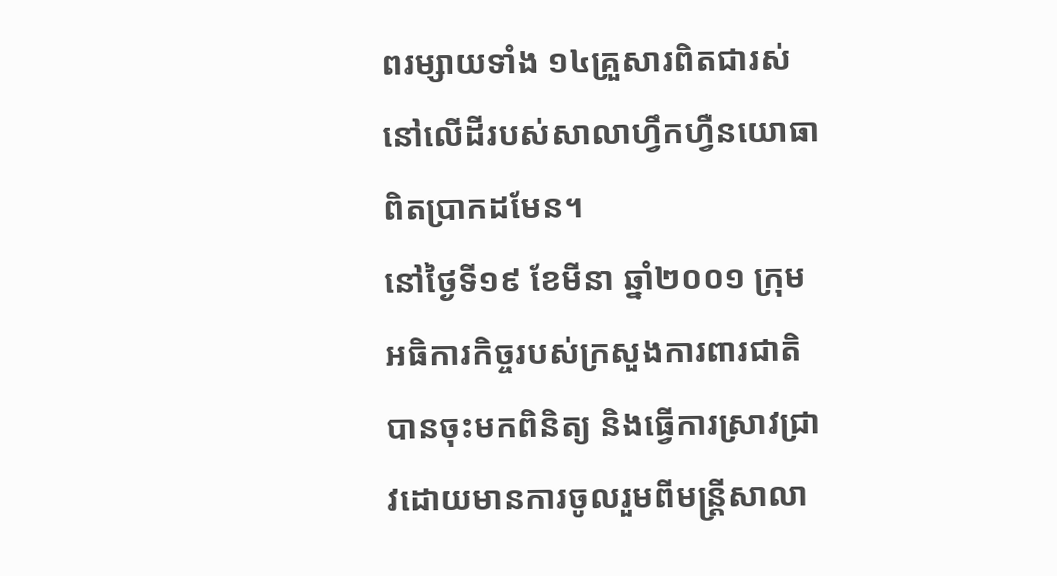ពរម្សាយទាំង ១៤គ្រួសារពិតជារស់នៅលើដីរបស់សាលាហ្វឹកហ្វឺនយោធាពិតប្រាកដមែន។
នៅថ្ងៃទី១៩ ខែមីនា ឆ្នាំ២០០១ ក្រុមអធិការកិច្ចរបស់ក្រសួងការពារជាតិ បានចុះមកពិនិត្យ និងធ្វើការស្រាវជ្រាវដោយមានការចូលរួមពីមន្ត្រីសាលា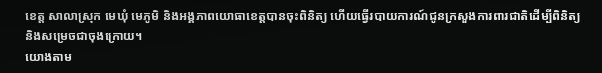ខេត្ត សាលាស្រុក មេឃុំ មេភូមិ និងអង្គភាពយោធាខេត្តបានចុះពិនិត្យ ហើយធ្វើរបាយការណ៍ជូនក្រសួងការពារជាតិដើម្បីពិនិត្យ និងសម្រេចជាចុងក្រោយ។
យោងតាម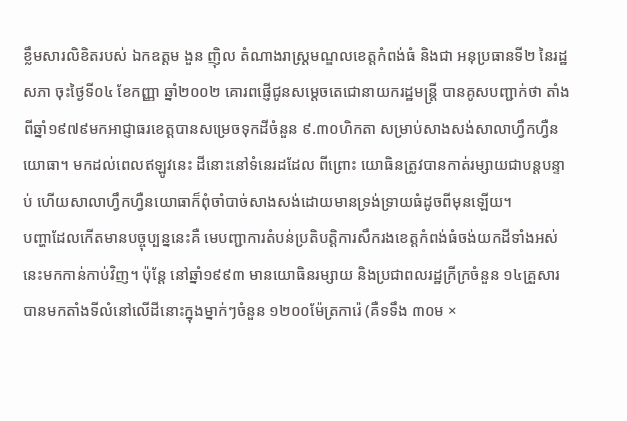ខ្លឹមសារលិខិតរបស់ ឯកឧត្តម ងួន ញ៉ិល តំណាងរាស្ដ្រមណ្ឌលខេត្តកំពង់ធំ និងជា អនុប្រធានទី២ នៃរដ្ឋសភា ចុះថ្ងៃទី០៤ ខែកញ្ញា ឆ្នាំ២០០២ គោរពផ្ញើជូនសម្តេចតេជោនាយករដ្ឋមន្ត្រី បានគូសបញ្ជាក់ថា តាំងពីឆ្នាំ១៩៧៩មកអាជ្ញាធរខេត្តបានសម្រេចទុកដីចំនួន ៩.៣០ហិកតា សម្រាប់សាងសង់សាលាហ្វឹកហ្វឺនយោធា។ មកដល់ពេលឥឡូវនេះ ដីនោះនៅទំនេរដដែល ពីព្រោះ យោធិនត្រូវបានកាត់រម្សាយជាបន្តបន្ទាប់ ហើយសាលាហ្វឹកហ្វឺនយោធាក៏ពុំចាំបាច់សាងសង់ដោយមានទ្រង់ទ្រាយធំដូចពីមុនឡើយ។
បញ្ហាដែលកើតមានបច្ចុប្បន្ននេះគឺ មេបញ្ជាការតំបន់ប្រតិបត្តិការសឹករងខេត្តកំពង់ធំចង់យកដីទាំងអស់នេះមកកាន់កាប់វិញ។ ប៉ុន្តែ នៅឆ្នាំ១៩៩៣ មានយោធិនរម្សាយ និងប្រជាពលរដ្ឋក្រីក្រចំនួន ១៤គ្រួសារ បានមកតាំងទីលំនៅលើដីនោះក្នុងម្នាក់ៗចំនួន ១២០០ម៉ែត្រការ៉េ (គឺទទឹង ៣០ម ×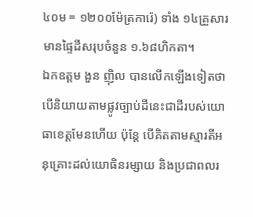៤០ម = ១២០០ម៉ែត្រការ៉េ) ទាំង ១៤គ្រួសារ មានផ្ទៃដីសរុបចំនួន ១.៦៨ហិកតា។
ឯកឧត្តម ងួន ញ៉ិល បានលើកឡើងទៀតថា បើនិយាយតាមផ្លូវច្បាប់ដីនេះជាដីរបស់យោធាខេត្តមែនហើយ ប៉ុន្តែ បើគិតតាមស្មារតីអនុគ្រោះដល់យោធិនរម្សាយ និងប្រជាពលរ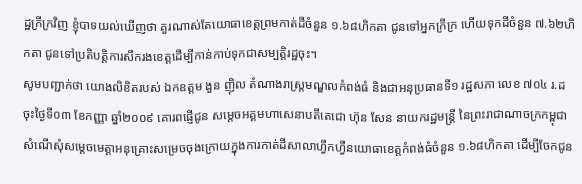ដ្ឋក្រីក្រវិញ ខ្ញុំបាទយល់ឃើញថា គួរណាស់តែយោធាខេត្តព្រមកាត់ដីចំនួន ១.៦៨ហិកតា ជូនទៅអ្នកក្រីក្រ ហើយទុកដីចំនួន ៧.៦២ហិកតា ជូនទៅប្រតិបត្តិការសឹករងខេត្តដើម្បីកាន់កាប់ទុកជាសម្បត្តិរដ្ឋចុះ។
សូមបញ្ជាក់ថា យោងលិខិតរបស់ ឯកឧត្តម ងួន ញ៉ិល តំណាងរាស្ត្រមណ្ឌលកំពង់ធំ និងជាអនុប្រធានទី១ រដ្ឋសភា លេខ ៧០៤ រ.ដ ចុះថ្ងៃទី០៣ ខែកញ្ញា ឆ្នាំ២០០៩ គោរពផ្ញើជូន សម្តេចអគ្គមហាសេនាបតីតេជោ ហ៊ុន សែន នាយករដ្ឋមន្ត្រី នៃព្រះរាជាណាចក្រកម្ពុជា សំណើសុំសម្តេចមេត្តាអនុគ្រោះសម្រេចចុងក្រោយក្នុងការកាត់ដីសាលាហ្វឹកហ្វឺនយោធាខេត្តកំពង់ធំចំនួន ១.៦៨ហិកតា ដើម្បីចែកជូន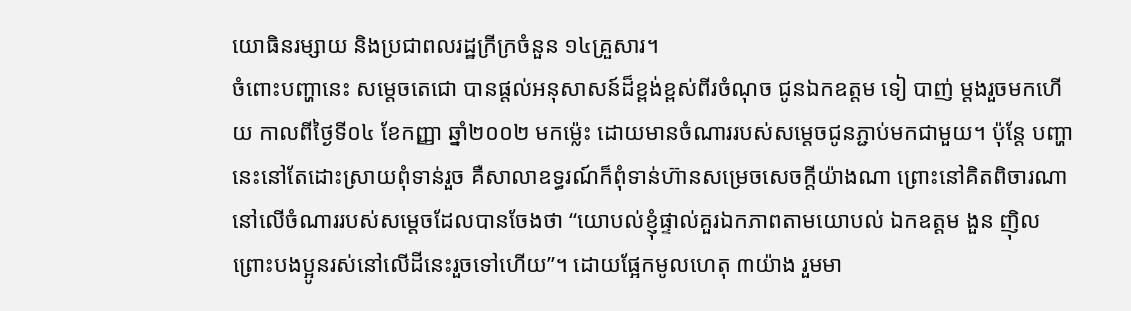យោធិនរម្សាយ និងប្រជាពលរដ្ឋក្រីក្រចំនួន ១៤គ្រួសារ។
ចំពោះបញ្ហានេះ សម្តេចតេជោ បានផ្តល់អនុសាសន៍ដ៏ខ្ពង់ខ្ពស់ពីរចំណុច ជូនឯកឧត្តម ទៀ បាញ់ ម្តងរួចមកហើយ កាលពីថ្ងៃទី០៤ ខែកញ្ញា ឆ្នាំ២០០២ មកម្ល៉េះ ដោយមានចំណាររបស់សម្តេចជូនភ្ជាប់មកជាមួយ។ ប៉ុន្តែ បញ្ហានេះនៅតែដោះស្រាយពុំទាន់រួច គឺសាលាឧទ្ធរណ៍ក៏ពុំទាន់ហ៊ានសម្រេចសេចក្តីយ៉ាងណា ព្រោះនៅគិតពិចារណានៅលើចំណាររបស់សម្តេចដែលបានចែងថា “យោបល់ខ្ញុំផ្ទាល់គួរឯកភាពតាមយោបល់ ឯកឧត្តម ងួន ញ៉ិល ព្រោះបងប្អូនរស់នៅលើដីនេះរួចទៅហើយ”។ ដោយផ្អែកមូលហេតុ ៣យ៉ាង រួមមា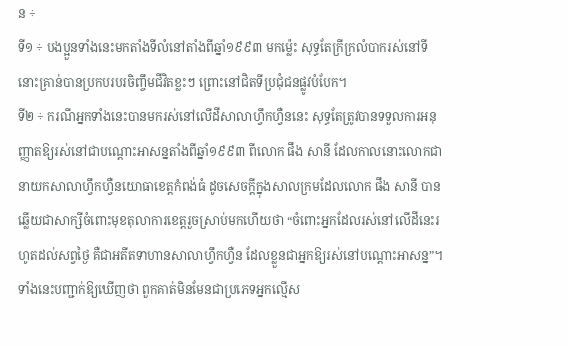ន ÷
ទី១ ÷ បងប្អួនទាំងនេះមកតាំងទីលំនៅតាំងពីឆ្នាំ១៩៩៣ មកម្ល៉េះ សុទ្ធតែក្រីក្រលំបាករស់នៅទីនោះគ្រាន់បានប្រកបរបរចិញ្ចឹមជីវិតខ្លះៗ ព្រោះនៅជិតទីប្រជុំជនផ្លូវបំបែក។
ទី២ ÷ ករណីអ្នកទាំងនេះបានមករស់នៅលើដីសាលាហ្វឹកហ្វឺននេះ សុទ្ធតែត្រូវបានទទួលការអនុញ្ញាតឱ្យរស់នៅជាបណ្តោះអាសន្នតាំងពីឆ្នាំ១៩៩៣ ពីលោក ផឹង សានី ដែលកាលនោះលោកជានាយកសាលាហ្វឹកហ្វឺនយោធាខេត្តកំពង់ធំ ដូចសេចក្តីក្នុងសាលក្រមដែលលោក ផឹង សានី បានឆ្លើយជាសាក្សីចំពោះមុខតុលាការខេត្តរួចស្រាប់មកហើយថា “ចំពោះអ្នកដែលរស់នៅលើដីនេះរហូតដល់សព្វថ្ងៃ គឺជាអតីតទាហានសាលាហ្វឹកហ្វឺន ដែលខ្លួនជាអ្នកឱ្យរស់នៅបណ្តោះអាសន្ន”។ ទាំងនេះបញ្ជាក់ឱ្យឃើញថា ពួកគាត់មិនមែនជាប្រភេទអ្នកល្មើស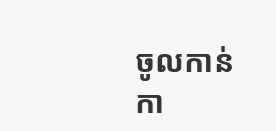ចូលកាន់កា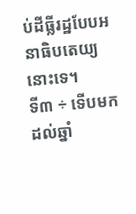ប់ដីធ្លីរដ្ឋបែបអនាធិបតេយ្យនោះទេ។
ទី៣ ÷ ទើបមកដល់ឆ្នាំ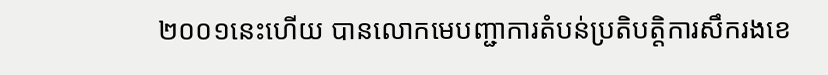២០០១នេះហើយ បានលោកមេបញ្ជាការតំបន់ប្រតិបត្តិការសឹករងខេ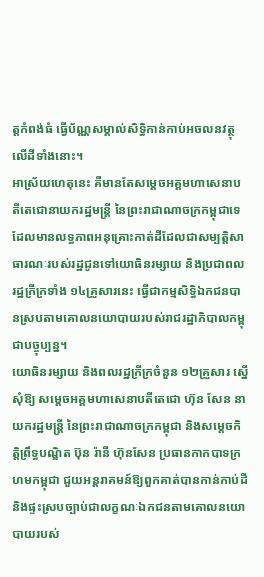ត្តកំពង់ធំ ធ្វើប័ណ្ណសម្គាល់សិទ្ធិកាន់កាប់អចលនវត្ថុលើដីទាំងនោះ។
អាស្រ័យហេតុនេះ គឺមានតែសម្តេចអគ្គមហាសេនាបតីតេជោនាយករដ្ឋមន្ត្រី នៃព្រះរាជាណាចក្រកម្ពុជាទេ ដែលមានលទ្ធភាពអនុគ្រោះកាត់ដីដែលជាសម្បត្តិសាធារណៈរបស់រដ្ឋជូនទៅយោធិនរម្សាយ និងប្រជាពលរដ្ឋក្រីក្រទាំង ១៤គ្រួសារនេះ ធ្វើជាកម្មសិទ្ធិឯកជនបានស្របតាមគោលនយោបាយរបស់រាជរដ្ឋាភិបាលកម្ពុជាបច្ចុប្បន្ន។
យោធិនរម្សាយ និងពលរដ្ឋក្រីក្រចំនួន ១២គ្រួសារ ស្នើសុំឱ្យ សម្តេចអគ្គមហាសេនាបតីតេជោ ហ៊ុន សែន នាយករដ្ឋមន្ត្រី នៃព្រះរាជាណាចក្រកម្ពុជា និងសម្តេចកិត្តិព្រឹទ្ធបណ្ឌិត ប៊ុន រ៉ានី ហ៊ុនសែន ប្រធានកាកបាទក្រហមកម្ពុជា ជួយអន្តរាគមន៍ឱ្យពួកគាត់បានកាន់កាប់ដី និងផ្ទះស្របច្បាប់ជាលក្ខណៈឯកជនតាមគោលនយោបាយរបស់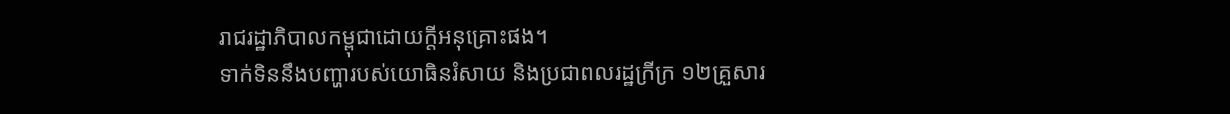រាជរដ្ឋាភិបាលកម្ពុជាដោយក្តីអនុគ្រោះផង។
ទាក់ទិននឹងបញ្ហារបស់យោធិនរំសាយ និងប្រជាពលរដ្ឋក្រីក្រ ១២គ្រួសារ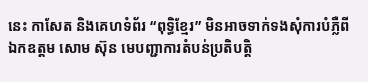នេះ កាសែត និងគេហទំព័រ “ពុទ្ធិខ្មែរ” មិនអាចទាក់ទងសុំការបំភ្លឺពីឯកឧត្តម សោម ស៊ុន មេបញ្ជាការតំបន់ប្រតិបត្តិ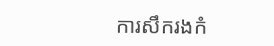ការសឹករងកំ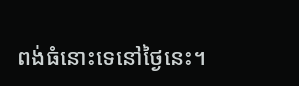ពង់ធំនោះទេនៅថ្ងៃនេះ។